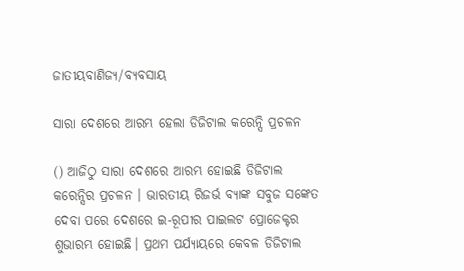ଜାତୀୟବାଣିଜ୍ୟ/ବ୍ୟବସାୟ

ସାରା ଦେଶରେ ଆରମ୍ଭ ହେଲା ଡିଜିଟାଲ କରେନ୍ସି ପ୍ରଚଳନ

() ଆଜିଠୁ ସାରା ଦେଶରେ ଆରମ୍ଭ ହୋଇଛି ଡିଜିଟାଲ କରେନ୍ସିର ପ୍ରଚଳନ । ଭାରତୀୟ ରିଜର୍ଭ ବ୍ୟାଙ୍କ ସବୁଜ ସଙ୍କେତ ଦେବା ପରେ ଦେଶରେ ଇ-ରୂପୀର ପାଇଲଟ ପ୍ରୋଜେକ୍ଟର ଶୁଭାରମ୍ଭ ହୋଇଛି। ପ୍ରଥମ ପର୍ଯ୍ୟାୟରେ କେବଳ ଡିଜିଟାଲ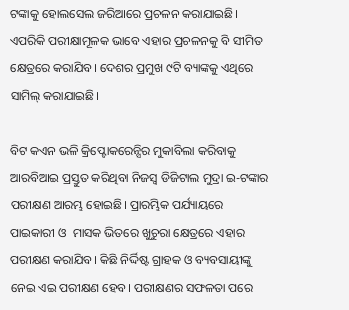ଟଙ୍କାକୁ ହୋଲସେଲ ଜରିଆରେ ପ୍ରଚଳନ କରାଯାଇଛି। ଏପରିକି ପରୀକ୍ଷାମୂଳକ ଭାବେ ଏହାର ପ୍ରଚଳନକୁ ବି ସୀମିତ କ୍ଷେତ୍ରରେ କରାଯିବ। ଦେଶର ପ୍ରମୁଖ ୯ଟି ବ୍ୟାଙ୍କକୁ ଏଥିରେ ସାମିଲ୍ କରାଯାଇଛି।

ବିଟ କଏନ ଭଳି କ୍ରିପ୍ଟୋକରେନ୍ସିର ମୁକାବିଲା କରିବାକୁ ଆରବିଆଇ ପ୍ରସ୍ତୁତ କରିଥିବା ନିଜସ୍ୱ ଡିଜିଟାଲ ମୁଦ୍ରା ଇ-ଟଙ୍କାର ପରୀକ୍ଷଣ ଆରମ୍ଭ ହୋଇଛି। ପ୍ରାରମ୍ଭିକ ପର୍ଯ୍ୟାୟରେ ପାଇକାରୀ ଓ  ମାସକ ଭିତରେ ଖୁଚୁରା କ୍ଷେତ୍ରରେ ଏହାର ପରୀକ୍ଷଣ କରାଯିବ। କିଛି ନିର୍ଦ୍ଦିଷ୍ଟ ଗ୍ରାହକ ଓ ବ୍ୟବସାୟୀଙ୍କୁ ନେଇ ଏଇ ପରୀକ୍ଷଣ ହେବ। ପରୀକ୍ଷଣର ସଫଳତା ପରେ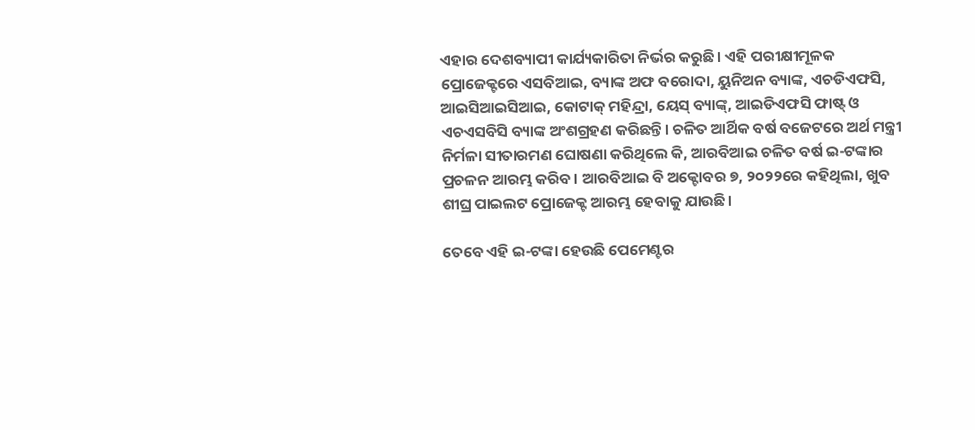ଏହାର ଦେଶବ୍ୟାପୀ କାର୍ଯ୍ୟକାରିତା ନିର୍ଭର କରୁଛି। ଏହି ପରୀକ୍ଷୀମୂଳକ ପ୍ରୋଜେକ୍ଟରେ ଏସବିଆଇ, ବ୍ୟାଙ୍କ ଅଫ ବରୋଦା, ୟୁନିଅନ ବ୍ୟାଙ୍କ, ଏଚଡିଏଫସି, ଆଇସିଆଇସିଆଇ, କୋଟାକ୍ ମହିନ୍ଦ୍ରା, ୟେସ୍ ବ୍ୟାଙ୍କ୍, ଆଇଡିଏଫସି ଫାଷ୍ଟ୍ ଓ ଏଚଏସବିସି ବ୍ୟାଙ୍କ ଅଂଶଗ୍ରହଣ କରିଛନ୍ତି। ଚଳିତ ଆର୍ଥିକ ବର୍ଷ ବଜେଟରେ ଅର୍ଥ ମନ୍ତ୍ରୀ ନିର୍ମଳା ସୀତାରମଣ ଘୋଷଣା କରିଥିଲେ କି, ଆରବିଆଇ ଚଳିତ ବର୍ଷ ଇ-ଟଙ୍କାର ପ୍ରଚଳନ ଆରମ୍ଭ କରିବ। ଆରବିଆଇ ବି ଅକ୍ଟୋବର ୭, ୨୦୨୨ରେ କହିଥିଲା, ଖୁବ ଶୀଘ୍ର ପାଇଲଟ ପ୍ରୋଜେକ୍ଟ ଆରମ୍ଭ ହେବାକୁ ଯାଉଛି।

ତେବେ ଏହି ଇ-ଟଙ୍କା ହେଉଛି ପେମେଣ୍ଟର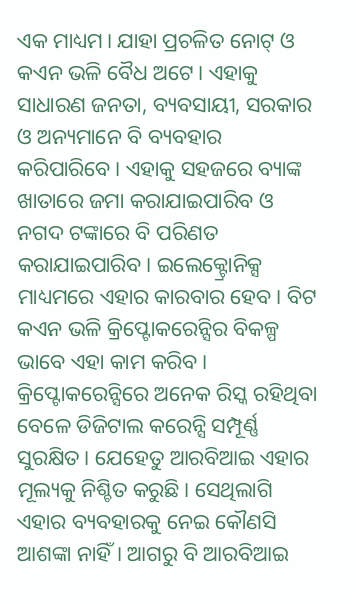ଏକ ମାଧ୍ୟମ। ଯାହା ପ୍ରଚଳିତ ନୋଟ୍ ଓ କଏନ ଭଳି ବୈଧ ଅଟେ। ଏହାକୁ ସାଧାରଣ ଜନତା, ବ୍ୟବସାୟୀ, ସରକାର ଓ ଅନ୍ୟମାନେ ବି ବ୍ୟବହାର କରିପାରିବେ। ଏହାକୁ ସହଜରେ ବ୍ୟାଙ୍କ ଖାତାରେ ଜମା କରାଯାଇପାରିବ ଓ ନଗଦ ଟଙ୍କାରେ ବି ପରିଣତ କରାଯାଇପାରିବ। ଇଲେକ୍ଟ୍ରୋନିକ୍ସ ମାଧ୍ୟମରେ ଏହାର କାରବାର ହେବ। ବିଟ କଏନ ଭଳି କ୍ରିପ୍ଟୋକରେନ୍ସିର ବିକଳ୍ପ ଭାବେ ଏହା କାମ କରିବ। କ୍ରିପ୍ଟୋକରେନ୍ସିରେ ଅନେକ ରିସ୍କ ରହିଥିବା ବେଳେ ଡିଜିଟାଲ କରେନ୍ସି ସମ୍ପୂର୍ଣ୍ଣ ସୁରକ୍ଷିତ। ଯେହେତୁ ଆରବିଆଇ ଏହାର ମୂଲ୍ୟକୁ ନିଶ୍ଚିତ କରୁଛି। ସେଥିଲାଗି ଏହାର ବ୍ୟବହାରକୁ ନେଇ କୌଣସି ଆଶଙ୍କା ନାହିଁ। ଆଗରୁ ବି ଆରବିଆଇ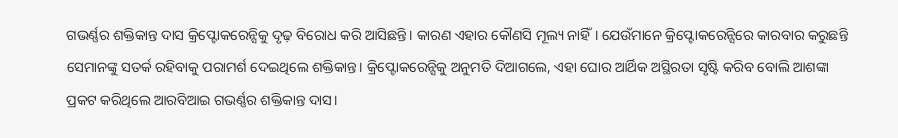ଗଭର୍ଣ୍ଣର ଶକ୍ତିକାନ୍ତ ଦାସ କ୍ରିପ୍ଟୋକରେନ୍ସିକୁ ଦୃଢ଼ ବିରୋଧ କରି ଆସିଛନ୍ତି। କାରଣ ଏହାର କୌଣସି ମୂଲ୍ୟ ନାହିଁ। ଯେଉଁମାନେ କ୍ରିପ୍ଟୋକରେନ୍ସିରେ କାରବାର କରୁଛନ୍ତି ସେମାନଙ୍କୁ ସତର୍କ ରହିବାକୁ ପରାମର୍ଶ ଦେଇଥିଲେ ଶକ୍ତିକାନ୍ତ। କ୍ରିପ୍ଟୋକରେନ୍ସିକୁ ଅନୁମତି ଦିଆଗଲେ, ଏହା ଘୋର ଆର୍ଥିକ ଅସ୍ଥିରତା ସୃଷ୍ଟି କରିବ ବୋଲି ଆଶଙ୍କା ପ୍ରକଟ କରିଥିଲେ ଆରବିଆଇ ଗଭର୍ଣ୍ଣର ଶକ୍ତିକାନ୍ତ ଦାସ।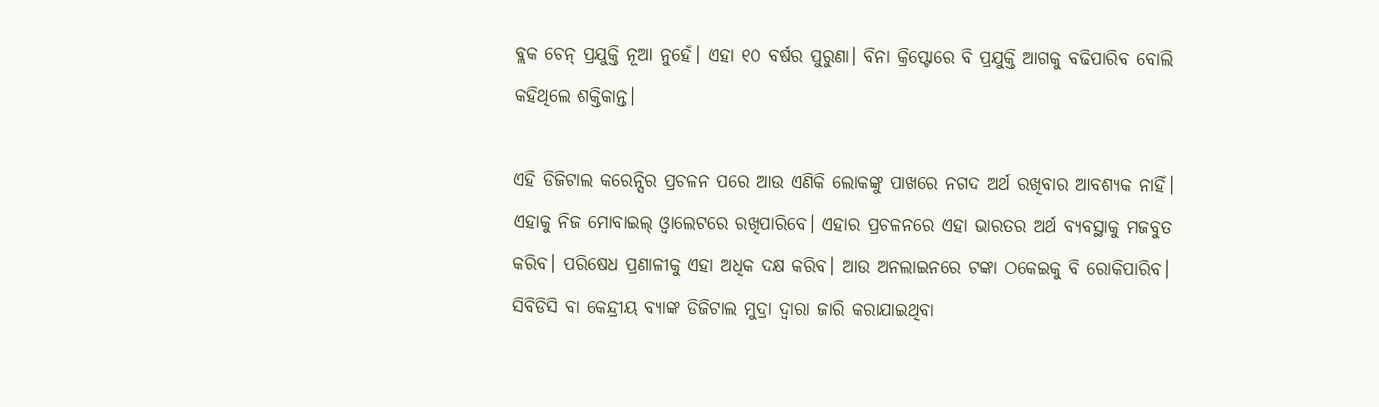ବ୍ଲକ ଚେନ୍ ପ୍ରଯୁକ୍ତି ନୂଆ ନୁହେଁ। ଏହା ୧୦ ବର୍ଷର ପୁରୁଣା। ବିନା କ୍ରିପ୍ଟୋରେ ବି ପ୍ରଯୁକ୍ତି ଆଗକୁ ବଢିପାରିବ ବୋଲି କହିଥିଲେ ଶକ୍ତିକାନ୍ତ।

ଏହି ଡିଜିଟାଲ କରେନ୍ସିର ପ୍ରଚଳନ ପରେ ଆଉ ଏଣିକି ଲୋକଙ୍କୁ ପାଖରେ ନଗଦ ଅର୍ଥ ରଖିବାର ଆବଶ୍ୟକ ନାହିଁ। ଏହାକୁ ନିଜ ମୋବାଇଲ୍ ଓ୍ୱାଲେଟରେ ରଖିପାରିବେ। ଏହାର ପ୍ରଚଳନରେ ଏହା ଭାରତର ଅର୍ଥ ବ୍ୟବସ୍ଥାକୁ ମଜବୁତ କରିବ। ପରିଷେଧ ପ୍ରଣାଳୀକୁ ଏହା ଅଧିକ ଦକ୍ଷ କରିବ। ଆଉ ଅନଲାଇନରେ ଟଙ୍କା ଠକେଇକୁ ବି ରୋକିପାରିବ। ସିବିଡିସି ବା କେନ୍ଦ୍ରୀୟ ବ୍ୟାଙ୍କ ଡିଜିଟାଲ ମୁଦ୍ରା ଦ୍ୱାରା ଜାରି କରାଯାଇଥିବା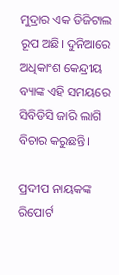ମୁଦ୍ରାର ଏକ ଡିଜିଟାଲ ରୂପ ଅଛି। ଦୁନିଆରେ ଅଧିକାଂଶ କେନ୍ଦ୍ରୀୟ ବ୍ୟାଙ୍କ ଏହି ସମୟରେ ସିବିଡିସି ଜାରି ଲାଗି ବିଚାର କରୁଛନ୍ତି।

ପ୍ରଦୀପ ନାୟକଙ୍କ ରିପୋର୍ଟ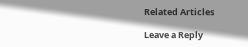Related Articles

Leave a Reply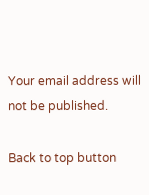Your email address will not be published.

Back to top button